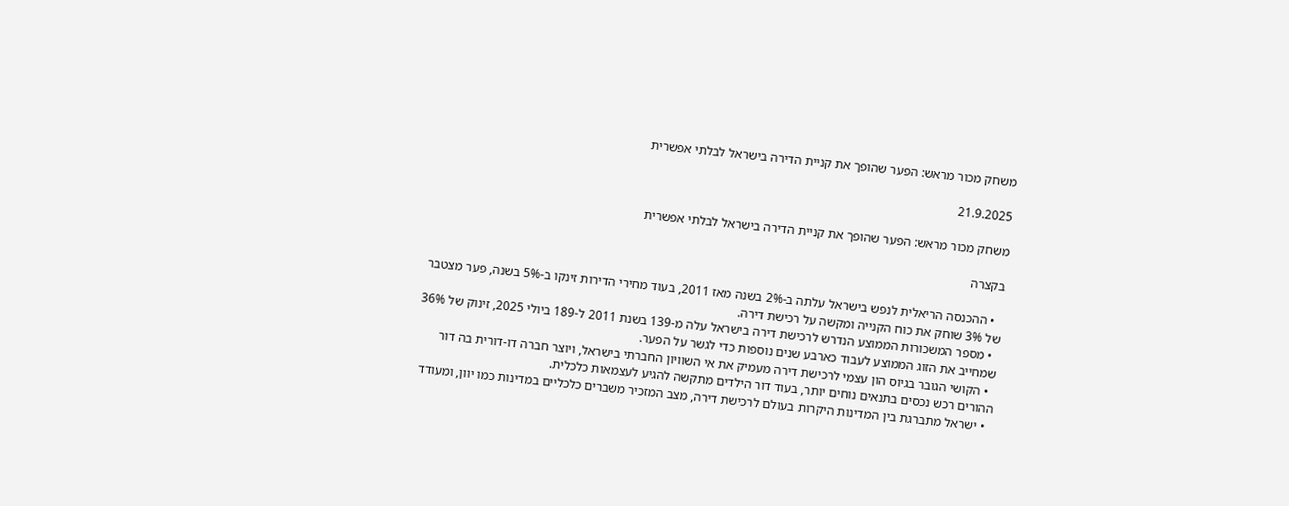משחק מכור מראש: הפער שהופך את קניית הדירה בישראל לבלתי אפשרית

21.9.2025

משחק מכור מראש: הפער שהופך את קניית הדירה בישראל לבלתי אפשרית

בקצרה

  • ההכנסה הריאלית לנפש בישראל עלתה ב-2% בשנה מאז 2011, בעוד מחירי הדירות זינקו ב-5% בשנה, פער מצטבר של 3% שוחק את כוח הקנייה ומקשה על רכישת דירה.
  • מספר המשכורות הממוצע הנדרש לרכישת דירה בישראל עלה מ-139 בשנת 2011 ל-189 ביולי 2025, זינוק של 36% שמחייב את הזוג הממוצע לעבוד כארבע שנים נוספות כדי לגשר על הפער.
  • הקושי הגובר בגיוס הון עצמי לרכישת דירה מעמיק את אי השוויון החברתי בישראל, ויוצר חברה דו-דורית בה דור ההורים רכש נכסים בתנאים נוחים יותר, בעוד דור הילדים מתקשה להגיע לעצמאות כלכלית.
  • ישראל מתברגת בין המדינות היקרות בעולם לרכישת דירה, מצב המזכיר משברים כלכליים במדינות כמו יוון, ומעודד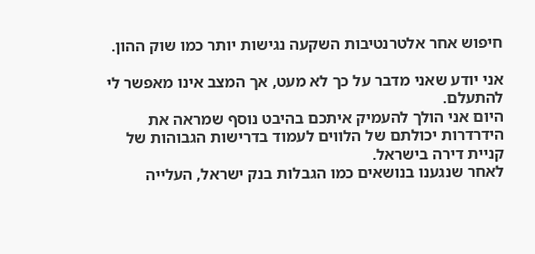חיפוש אחר אלטרנטיבות השקעה נגישות יותר כמו שוק ההון.

אני יודע שאני מדבר על כך לא מעט, אך המצב אינו מאפשר לי להתעלם.
היום אני הולך להעמיק איתכם בהיבט נוסף שמראה את הידרדרות יכולתם של הלווים לעמוד בדרישות הגבוהות של קניית דירה בישראל.
לאחר שנגענו בנושאים כמו הגבלות בנק ישראל, העלייה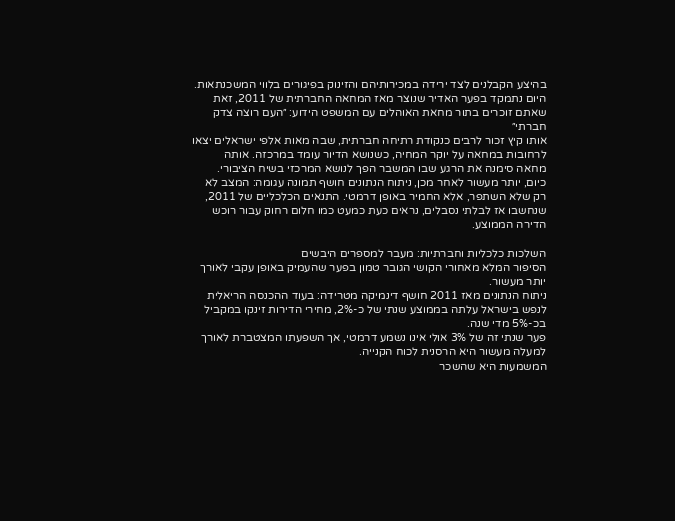בהיצע הקבלנים לצד ירידה במכירותיהם והזינוק בפיגורים בלווי המשכנתאות.
היום נתמקד בפער האדיר שנוצר מאז המחאה החברתית של 2011, זאת שאתם זוכרים בתור מחאת האוהלים עם המשפט הידוע: ״העם רוצה צדק חברתי״
אותו קיץ זכור לרבים כנקודת רתיחה חברתית, שבה מאות אלפי ישראלים יצאו לרחובות במחאה על יוקר המחיה, כשנושא הדיור עומד במרכזה. אותה מחאה סימנה את הרגע שבו המשבר הפך לנושא המרכזי בשיח הציבורי.
כיום, יותר מעשור לאחר מכן, ניתוח הנתונים חושף תמונה עגומה: המצב לא רק שלא השתפר, אלא החמיר באופן דרמטי. התנאים הכלכליים של 2011, שנחשבו אז לבלתי נסבלים, נראים כעת כמעט כמו חלום רחוק עבור רוכש הדירה הממוצע.

השלכות כלכליות וחברתיות: מעבר למספרים היבשים
הסיפור המלא מאחורי הקושי הגובר טמון בפער שהעמיק באופן עקבי לאורך יותר מעשור.
ניתוח הנתונים מאז 2011 חושף דינמיקה מטרידה: בעוד ההכנסה הריאלית לנפש בישראל עלתה בממוצע שנתי של כ-2%, מחירי הדירות זינקו במקביל בכ-5% מדי שנה.
פער שנתי זה של 3% אולי אינו נשמע דרמטי, אך השפעתו המצטברת לאורך למעלה מעשור היא הרסנית לכוח הקנייה.
המשמעות היא שהשכר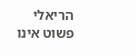הריאלי פשוט אינו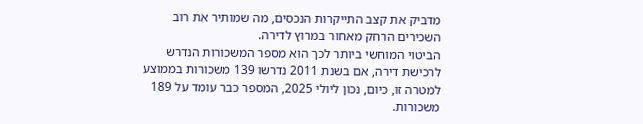מדביק את קצב התייקרות הנכסים, מה שמותיר את רוב השכירים הרחק מאחור במרוץ לדירה.
הביטוי המוחשי ביותר לכך הוא מספר המשכורות הנדרש לרכישת דירה, אם בשנת 2011 נדרשו 139 משכורות בממוצע למטרה זו, כיום, נכון ליולי 2025, המספר כבר עומד על 189 משכורות.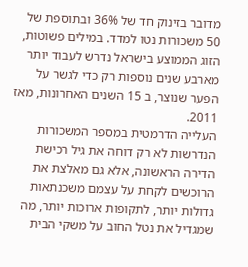מדובר בזינוק חד של 36% ובתוספת של 50 משכורות נטו למדד. במילים פשוטות, הזוג הממוצע בישראל נדרש לעבוד יותר מארבע שנים נוספות רק כדי לגשר על הפער שנוצר, ב 15 השנים האחרונות, מאז 2011.
העלייה הדרמטית במספר המשכורות הנדרשות לא רק דוחה את גיל רכישת הדירה הראשונה, אלא גם מאלצת את הרוכשים לקחת על עצמם משכנתאות גדולות יותר, לתקופות ארוכות יותר, מה שמגדיל את נטל החוב על משקי הבית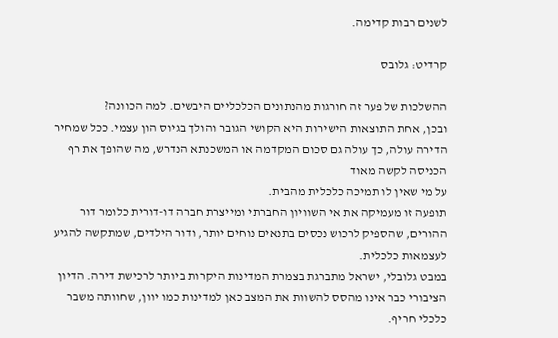לשנים רבות קדימה.

קרדיט: גלובס

ההשלכות של פער זה חורגות מהנתונים הכלכליים היבשים. למה הכוונה?
ובכן, אחת התוצאות הישירות היא הקושי הגובר והולך בגיוס הון עצמי. ככל שמחיר הדירה עולה, כך עולה גם סכום המקדמה או המשכנתא הנדרש, מה שהופך את רף הכניסה לקשה מאוד
על מי שאין לו תמיכה כלכלית מהבית.
תופעה זו מעמיקה את אי השוויון החברתי ומייצרת חברה דו-דורית כלומר דור ההורים, שהספיק לרכוש נכסים בתנאים נוחים יותר, ודור הילדים, שמתקשה להגיע לעצמאות כלכלית.
במבט גלובלי, ישראל מתברגת בצמרת המדינות היקרות ביותר לרכישת דירה. הדיון הציבורי כבר אינו מהסס להשוות את המצב כאן למדינות כמו יוון, שחוותה משבר כלכלי חריף.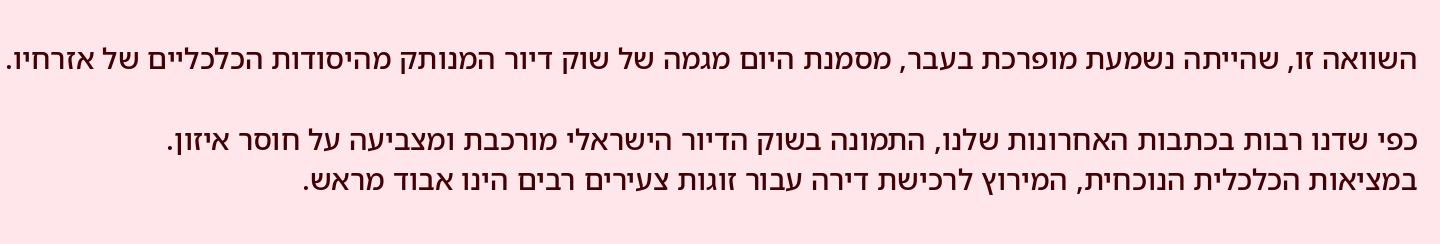השוואה זו, שהייתה נשמעת מופרכת בעבר, מסמנת היום מגמה של שוק דיור המנותק מהיסודות הכלכליים של אזרחיו.

כפי שדנו רבות בכתבות האחרונות שלנו, התמונה בשוק הדיור הישראלי מורכבת ומצביעה על חוסר איזון.
במציאות הכלכלית הנוכחית, המירוץ לרכישת דירה עבור זוגות צעירים רבים הינו אבוד מראש.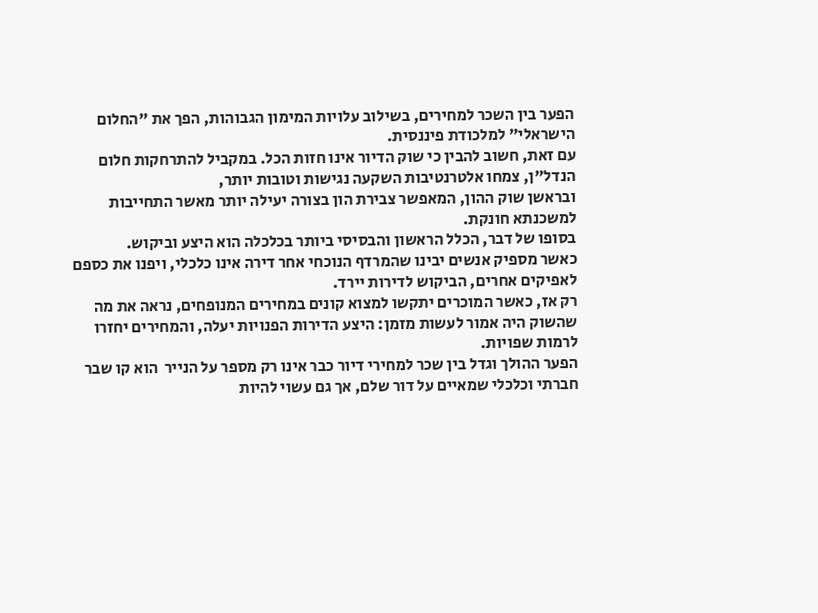הפער בין השכר למחירים, בשילוב עלויות המימון הגבוהות, הפך את "החלום הישראלי" למלכודת פיננסית.
עם זאת, חשוב להבין כי שוק הדיור אינו חזות הכל. במקביל להתרחקות חלום הנדל"ן, צמחו אלטרנטיבות השקעה נגישות וטובות יותר,
ובראשן שוק ההון, המאפשר צבירת הון בצורה יעילה יותר מאשר התחייבות למשכנתא חונקת.
בסופו של דבר, הכלל הראשון והבסיסי ביותר בכלכלה הוא היצע וביקוש.
כאשר מספיק אנשים יבינו שהמרדף הנוכחי אחר דירה אינו כלכלי, ויפנו את כספם לאפיקים אחרים, הביקוש לדירות יירד.
רק אז, כאשר המוכרים יתקשו למצוא קונים במחירים המנופחים, נראה את מה שהשוק היה אמור לעשות מזמן: היצע הדירות הפנויות יעלה, והמחירים יחזרו לרמות שפויות.
הפער ההולך וגדל בין שכר למחירי דיור כבר אינו רק מספר על הנייר  הוא קו שבר חברתי וכלכלי שמאיים על דור שלם, אך גם עשוי להיות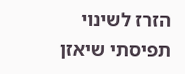הזרז לשינוי תפיסתי שיאזן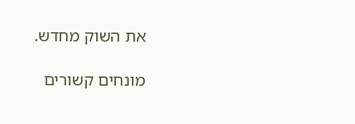את השוק מחדש.

מונחים קשורים